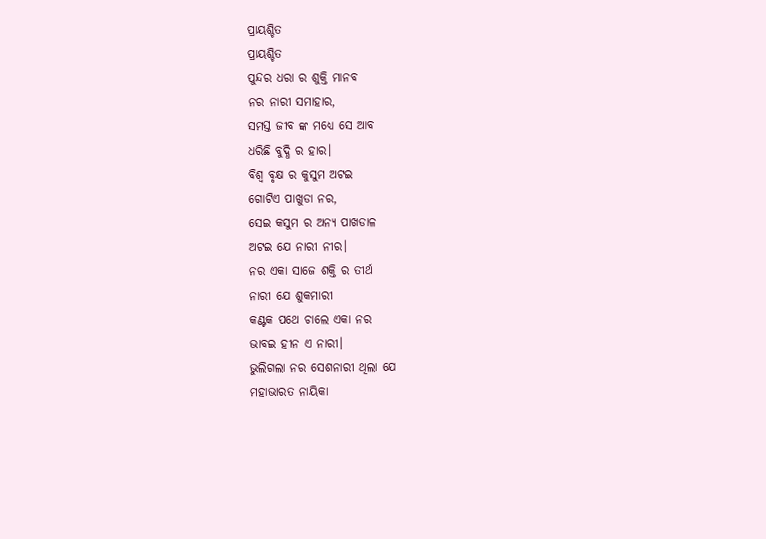ପ୍ରାୟଶ୍ଚିତ
ପ୍ରାୟଶ୍ଚିତ
ପୁନ୍ଦର ଧରା ର ଶୁକ୍ତି ମାନବ
ନର ନାରୀ ସମାହାର,
ସମସ୍ତ ଜୀବ ଙ୍କ ମଧ୍ୟେ ସେ ଆବ
ଧରିଛି ବୁଦ୍ଧି ର ହାର।
ବିଶ୍ବ ବୃକ୍ଷ ର କୁସୁମ ଅଟଇ
ଗୋଟିଏ ପାଖୁଡା ନର,
ସେଇ କସୁମ ର ଅନ୍ୟ ପାଖଡାଳ
ଅଟଇ ଯେ ନାରୀ ନୀର।
ନର ଏକା ସାଜେ ଶକ୍ତି ର ତୀର୍ଥ
ନାରୀ ଯେ ଶୁକମାରୀ
କଣ୍ଟକ ପଥେ ଚାଲେ ଏକା ନର
ଭାବଇ ହୀନ ଏ ନାରୀ।
ଭୁଲିଗଲା ନର ସେଶନାରୀ ଥିଲା ଯେ
ମହାଭାରତ ନାୟିକା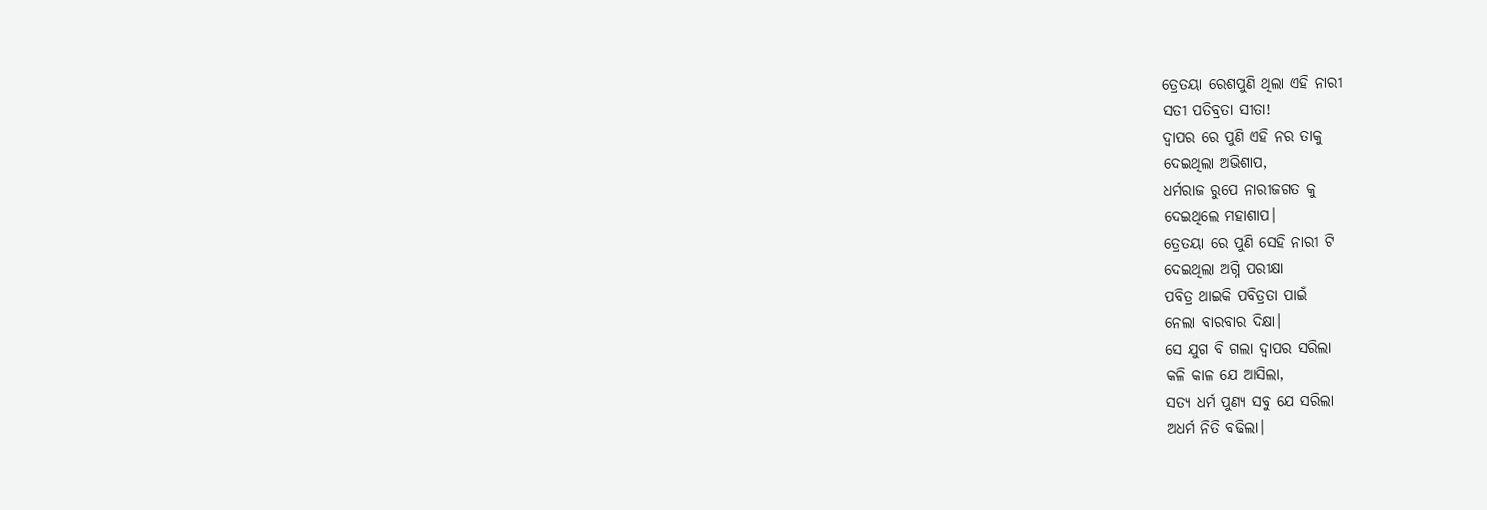ତ୍ରେତୟା ରେଶପୁଣି ଥିଲା ଏହି ନାରୀ
ସତୀ ପତିବ୍ରତା ସୀତା!
ଦ୍ବାପର ରେ ପୁଣି ଏହି ନର ତାକୁ
ଦେଇଥିଲା ଅଭିଶାପ,
ଧର୍ମରାଜ ରୁପେ ନାରୀଜଗତ କୁ
ଦେଇଥିଲେ ମହାଶାପ।
ତ୍ରେତୟା ରେ ପୁଣି ସେହି ନାରୀ ଟି
ଦେଇଥିଲା ଅଗ୍ନି ପରୀକ୍ଷା
ପବିତ୍ର ଥାଇକି ପବିତ୍ରତା ପାଇଁ
ନେଲା ବାରବାର ଦିକ୍ଷା।
ସେ ଯୁଗ ବି ଗଲା ଦ୍ବାପର ସରିଲା
କଳି କାଳ ଯେ ଆସିଲା,
ସତ୍ୟ ଧର୍ମ ପୁଣ୍ୟ ସବୁ ଯେ ସରିଲା
ଅଧର୍ମ ନିତି ବଢିଲା।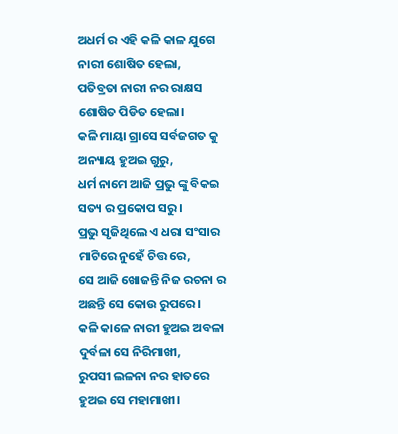ଅଧର୍ମ ର ଏହି କଳି କାଳ ଯୁଗେ
ନାରୀ ଶୋଷିତ ହେଲା,
ପତିବ୍ରତା ନାରୀ ନର ରାକ୍ଷସ
ଶୋଷିତ ପିଡିତ ହେଲା।
କଳି ମାୟା ଗ୍ରାସେ ସର୍ବଜଗତ କୁ
ଅନ୍ୟାୟ ହୁଅଇ ଗୁରୁ,
ଧର୍ମ ନାମେ ଆଜି ପ୍ରଭୁ ଙ୍କୁ ବିକଇ
ସତ୍ୟ ର ପ୍ରକୋପ ସରୁ।
ପ୍ରଭୁ ସୃଜିଥିଲେ ଏ ଧରା ସଂସାର
ମାଟିରେ ନୁହେଁ ଚିତ୍ତ ରେ,
ସେ ଆଜି ଖୋଜନ୍ତି ନିଜ ରଚନା ର
ଅଛନ୍ତି ସେ କୋଉ ରୁପରେ।
କଳି କାଳେ ନାରୀ ହୁଅଇ ଅବଳା
ଦୁର୍ବଳା ସେ ନିରିମାଖୀ,
ରୁପସୀ ଲଳନା ନର ହାତରେ
ହୁଅଇ ସେ ମହାମାଖୀ।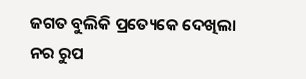ଜଗତ ବୁଲିକି ପ୍ରତ୍ୟେକେ ଦେଖିଲା
ନର ରୁପ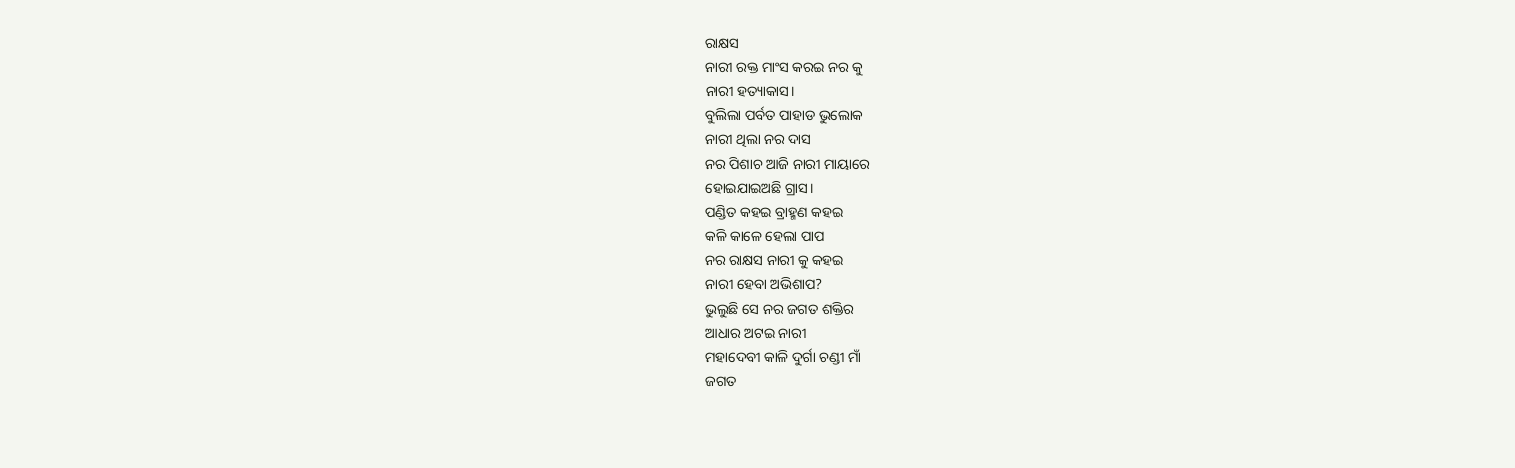ରାକ୍ଷସ
ନାରୀ ରକ୍ତ ମାଂସ କରଇ ନର କୁ
ନାରୀ ହତ୍ୟାକାସ।
ବୁଲିଲା ପର୍ବତ ପାହାଡ ଭୁଲୋକ
ନାରୀ ଥିଲା ନର ଦାସ
ନର ପିଶାଚ ଆଜି ନାରୀ ମାୟାରେ
ହୋଇଯାଇଅଛି ଗ୍ରାସ।
ପଣ୍ଡିତ କହଇ ବ୍ରାହ୍ମଣ କହଇ
କଳି କାଳେ ହେଲା ପାପ
ନର ରାକ୍ଷସ ନାରୀ କୁ କହଇ
ନାରୀ ହେବା ଅଭିଶାପ?
ଭୁଲୁଛି ସେ ନର ଜଗତ ଶକ୍ତିର
ଆଧାର ଅଟଇ ନାରୀ
ମହାଦେବୀ କାଳି ଦୁର୍ଗା ଚଣ୍ଡୀ ମାଁ
ଜଗତ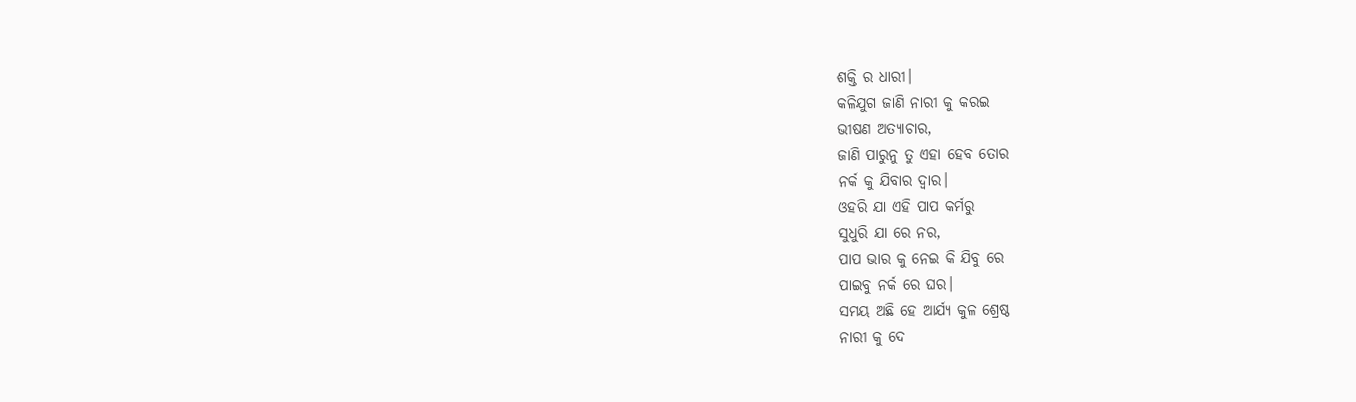ଶକ୍ତି ର ଧାରୀ।
କଳିଯୁଗ ଜାଣି ନାରୀ କୁ କରଇ
ଭୀଷଣ ଅତ୍ୟାଚାର,
ଜାଣି ପାରୁନୁ ତୁ ଏହା ହେବ ତୋର
ନର୍କ କୁ ଯିବାର ଦ୍ବାର।
ଓହରି ଯା ଏହି ପାପ କର୍ମରୁ
ସୁଧୁରି ଯା ରେ ନର,
ପାପ ଭାର କୁ ନେଇ କି ଯିବୁ ରେ
ପାଇବୁ ନର୍କ ରେ ଘର।
ସମୟ ଅଛି ହେ ଆର୍ଯ୍ୟ କୁଳ ଶ୍ରେଷ୍ଠ
ନାରୀ କୁ ଦେ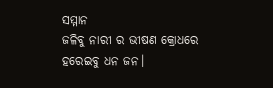ସମ୍ମାନ
ଜଳିବୁ ନାରୀ ର ଭୀଷଣ କ୍ରୋଧରେ
ହରେଇବୁ ଧନ ଜନ।